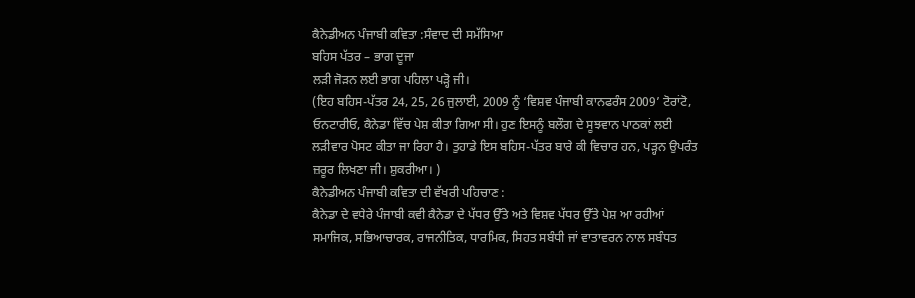ਕੈਨੇਡੀਅਨ ਪੰਜਾਬੀ ਕਵਿਤਾ :ਸੰਵਾਦ ਦੀ ਸਮੱਸਿਆ
ਬਹਿਸ ਪੱਤਰ – ਭਾਗ ਦੂਜਾ
ਲੜੀ ਜੋੜਨ ਲਈ ਭਾਗ ਪਹਿਲਾ ਪੜ੍ਹੋ ਜੀ।
(ਇਹ ਬਹਿਸ-ਪੱਤਰ 24, 25, 26 ਜੁਲਾਈ, 2009 ਨੂੰ ‘ਵਿਸ਼ਵ ਪੰਜਾਬੀ ਕਾਨਫਰੰਸ 2009’ ਟੋਰਾਂਟੋ, ਓਨਟਾਰੀਓ, ਕੈਨੇਡਾ ਵਿੱਚ ਪੇਸ਼ ਕੀਤਾ ਗਿਆ ਸੀ। ਹੁਣ ਇਸਨੂੰ ਬਲੌਗ ਦੇ ਸੂਝਵਾਨ ਪਾਠਕਾਂ ਲਈ ਲੜੀਵਾਰ ਪੋਸਟ ਕੀਤਾ ਜਾ ਰਿਹਾ ਹੈ। ਤੁਹਾਡੇ ਇਸ ਬਹਿਸ-ਪੱਤਰ ਬਾਰੇ ਕੀ ਵਿਚਾਰ ਹਨ, ਪੜ੍ਹਨ ਉਪਰੰਤ ਜ਼ਰੂਰ ਲਿਖਣਾ ਜੀ। ਸ਼ੁਕਰੀਆ। )
ਕੈਨੇਡੀਅਨ ਪੰਜਾਬੀ ਕਵਿਤਾ ਦੀ ਵੱਖਰੀ ਪਹਿਚਾਣ :
ਕੈਨੇਡਾ ਦੇ ਵਧੇਰੇ ਪੰਜਾਬੀ ਕਵੀ ਕੈਨੇਡਾ ਦੇ ਪੱਧਰ ਉੱਤੇ ਅਤੇ ਵਿਸ਼ਵ ਪੱਧਰ ਉੱਤੇ ਪੇਸ਼ ਆ ਰਹੀਆਂ ਸਮਾਜਿਕ, ਸਭਿਆਚਾਰਕ, ਰਾਜਨੀਤਿਕ, ਧਾਰਮਿਕ, ਸਿਹਤ ਸਬੰਧੀ ਜਾਂ ਵਾਤਾਵਰਨ ਨਾਲ ਸਬੰਧਤ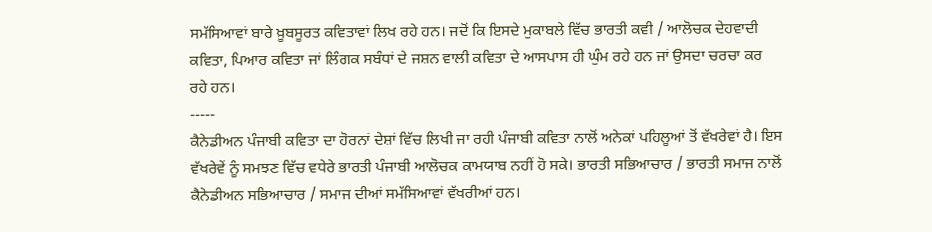ਸਮੱਸਿਆਵਾਂ ਬਾਰੇ ਖ਼ੂਬਸੂਰਤ ਕਵਿਤਾਵਾਂ ਲਿਖ ਰਹੇ ਹਨ। ਜਦੋਂ ਕਿ ਇਸਦੇ ਮੁਕਾਬਲੇ ਵਿੱਚ ਭਾਰਤੀ ਕਵੀ / ਆਲੋਚਕ ਦੇਹਵਾਦੀ ਕਵਿਤਾ, ਪਿਆਰ ਕਵਿਤਾ ਜਾਂ ਲਿੰਗਕ ਸਬੰਧਾਂ ਦੇ ਜਸ਼ਨ ਵਾਲੀ ਕਵਿਤਾ ਦੇ ਆਸਪਾਸ ਹੀ ਘੁੰਮ ਰਹੇ ਹਨ ਜਾਂ ਉਸਦਾ ਚਰਚਾ ਕਰ ਰਹੇ ਹਨ।
-----
ਕੈਨੇਡੀਅਨ ਪੰਜਾਬੀ ਕਵਿਤਾ ਦਾ ਹੋਰਨਾਂ ਦੇਸ਼ਾਂ ਵਿੱਚ ਲਿਖੀ ਜਾ ਰਹੀ ਪੰਜਾਬੀ ਕਵਿਤਾ ਨਾਲੋਂ ਅਨੇਕਾਂ ਪਹਿਲੂਆਂ ਤੋਂ ਵੱਖਰੇਵਾਂ ਹੈ। ਇਸ ਵੱਖਰੇਵੇਂ ਨੂੰ ਸਮਝਣ ਵਿੱਚ ਵਧੇਰੇ ਭਾਰਤੀ ਪੰਜਾਬੀ ਆਲੋਚਕ ਕਾਮਯਾਬ ਨਹੀਂ ਹੋ ਸਕੇ। ਭਾਰਤੀ ਸਭਿਆਚਾਰ / ਭਾਰਤੀ ਸਮਾਜ ਨਾਲੋਂ ਕੈਨੇਡੀਅਨ ਸਭਿਆਚਾਰ / ਸਮਾਜ ਦੀਆਂ ਸਮੱਸਿਆਵਾਂ ਵੱਖਰੀਆਂ ਹਨ।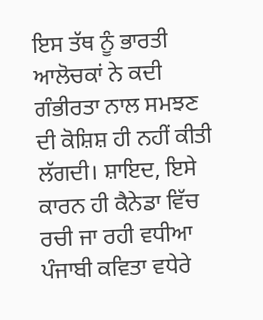ਇਸ ਤੱਥ ਨੂੰ ਭਾਰਤੀ ਆਲੋਚਕਾਂ ਨੇ ਕਦੀ ਗੰਭੀਰਤਾ ਨਾਲ ਸਮਝਣ ਦੀ ਕੋਸ਼ਿਸ਼ ਹੀ ਨਹੀਂ ਕੀਤੀ ਲੱਗਦੀ। ਸ਼ਾਇਦ, ਇਸੇ ਕਾਰਨ ਹੀ ਕੈਨੇਡਾ ਵਿੱਚ ਰਚੀ ਜਾ ਰਹੀ ਵਧੀਆ ਪੰਜਾਬੀ ਕਵਿਤਾ ਵਧੇਰੇ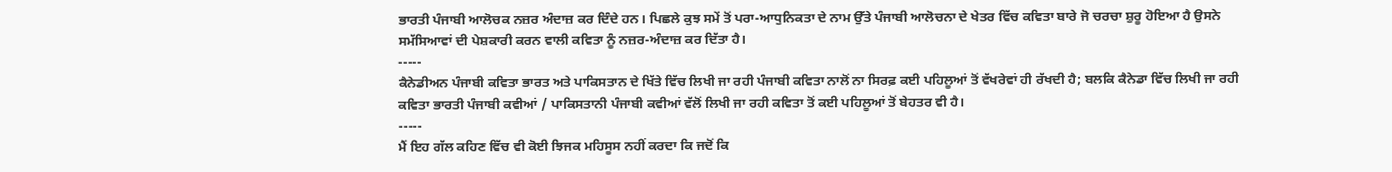ਭਾਰਤੀ ਪੰਜਾਬੀ ਆਲੋਚਕ ਨਜ਼ਰ ਅੰਦਾਜ਼ ਕਰ ਦਿੰਦੇ ਹਨ। ਪਿਛਲੇ ਕੁਝ ਸਮੇਂ ਤੋਂ ਪਰਾ-ਆਧੁਨਿਕਤਾ ਦੇ ਨਾਮ ਉੱਤੇ ਪੰਜਾਬੀ ਆਲੋਚਨਾ ਦੇ ਖੇਤਰ ਵਿੱਚ ਕਵਿਤਾ ਬਾਰੇ ਜੋ ਚਰਚਾ ਸ਼ੁਰੂ ਹੋਇਆ ਹੈ ਉਸਨੇ ਸਮੱਸਿਆਵਾਂ ਦੀ ਪੇਸ਼ਕਾਰੀ ਕਰਨ ਵਾਲੀ ਕਵਿਤਾ ਨੂੰ ਨਜ਼ਰ-ਅੰਦਾਜ਼ ਕਰ ਦਿੱਤਾ ਹੈ।
-----
ਕੈਨੇਡੀਅਨ ਪੰਜਾਬੀ ਕਵਿਤਾ ਭਾਰਤ ਅਤੇ ਪਾਕਿਸਤਾਨ ਦੇ ਖਿੱਤੇ ਵਿੱਚ ਲਿਖੀ ਜਾ ਰਹੀ ਪੰਜਾਬੀ ਕਵਿਤਾ ਨਾਲੋਂ ਨਾ ਸਿਰਫ਼ ਕਈ ਪਹਿਲੂਆਂ ਤੋਂ ਵੱਖਰੇਵਾਂ ਹੀ ਰੱਖਦੀ ਹੈ; ਬਲਕਿ ਕੈਨੇਡਾ ਵਿੱਚ ਲਿਖੀ ਜਾ ਰਹੀ ਕਵਿਤਾ ਭਾਰਤੀ ਪੰਜਾਬੀ ਕਵੀਆਂ / ਪਾਕਿਸਤਾਨੀ ਪੰਜਾਬੀ ਕਵੀਆਂ ਵੱਲੋਂ ਲਿਖੀ ਜਾ ਰਹੀ ਕਵਿਤਾ ਤੋਂ ਕਈ ਪਹਿਲੂਆਂ ਤੋਂ ਬੇਹਤਰ ਵੀ ਹੈ।
-----
ਮੈਂ ਇਹ ਗੱਲ ਕਹਿਣ ਵਿੱਚ ਵੀ ਕੋਈ ਝਿਜਕ ਮਹਿਸੂਸ ਨਹੀਂ ਕਰਦਾ ਕਿ ਜਦੋਂ ਕਿ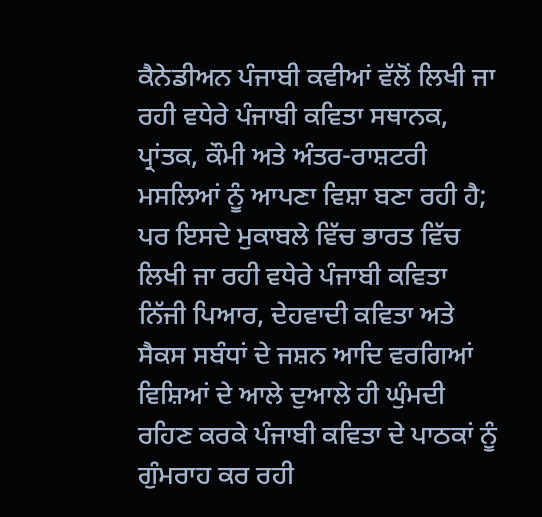ਕੈਨੇਡੀਅਨ ਪੰਜਾਬੀ ਕਵੀਆਂ ਵੱਲੋਂ ਲਿਖੀ ਜਾ ਰਹੀ ਵਧੇਰੇ ਪੰਜਾਬੀ ਕਵਿਤਾ ਸਥਾਨਕ, ਪ੍ਰਾਂਤਕ, ਕੌਮੀ ਅਤੇ ਅੰਤਰ-ਰਾਸ਼ਟਰੀ ਮਸਲਿਆਂ ਨੂੰ ਆਪਣਾ ਵਿਸ਼ਾ ਬਣਾ ਰਹੀ ਹੈ; ਪਰ ਇਸਦੇ ਮੁਕਾਬਲੇ ਵਿੱਚ ਭਾਰਤ ਵਿੱਚ ਲਿਖੀ ਜਾ ਰਹੀ ਵਧੇਰੇ ਪੰਜਾਬੀ ਕਵਿਤਾ ਨਿੱਜੀ ਪਿਆਰ, ਦੇਹਵਾਦੀ ਕਵਿਤਾ ਅਤੇ ਸੈਕਸ ਸਬੰਧਾਂ ਦੇ ਜਸ਼ਨ ਆਦਿ ਵਰਗਿਆਂ ਵਿਸ਼ਿਆਂ ਦੇ ਆਲੇ ਦੁਆਲੇ ਹੀ ਘੁੰਮਦੀ ਰਹਿਣ ਕਰਕੇ ਪੰਜਾਬੀ ਕਵਿਤਾ ਦੇ ਪਾਠਕਾਂ ਨੂੰ ਗੁੰਮਰਾਹ ਕਰ ਰਹੀ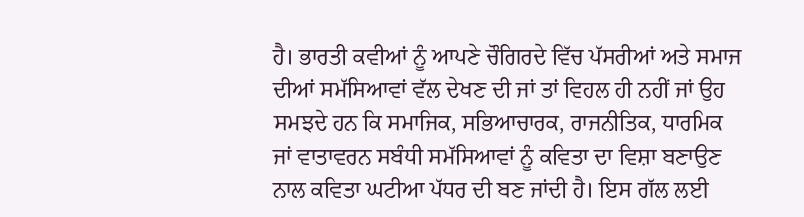ਹੈ। ਭਾਰਤੀ ਕਵੀਆਂ ਨੂੰ ਆਪਣੇ ਚੌਗਿਰਦੇ ਵਿੱਚ ਪੱਸਰੀਆਂ ਅਤੇ ਸਮਾਜ ਦੀਆਂ ਸਮੱਸਿਆਵਾਂ ਵੱਲ ਦੇਖਣ ਦੀ ਜਾਂ ਤਾਂ ਵਿਹਲ ਹੀ ਨਹੀਂ ਜਾਂ ਉਹ ਸਮਝਦੇ ਹਨ ਕਿ ਸਮਾਜਿਕ, ਸਭਿਆਚਾਰਕ, ਰਾਜਨੀਤਿਕ, ਧਾਰਮਿਕ ਜਾਂ ਵਾਤਾਵਰਨ ਸਬੰਧੀ ਸਮੱਸਿਆਵਾਂ ਨੂੰ ਕਵਿਤਾ ਦਾ ਵਿਸ਼ਾ ਬਣਾਉਣ ਨਾਲ ਕਵਿਤਾ ਘਟੀਆ ਪੱਧਰ ਦੀ ਬਣ ਜਾਂਦੀ ਹੈ। ਇਸ ਗੱਲ ਲਈ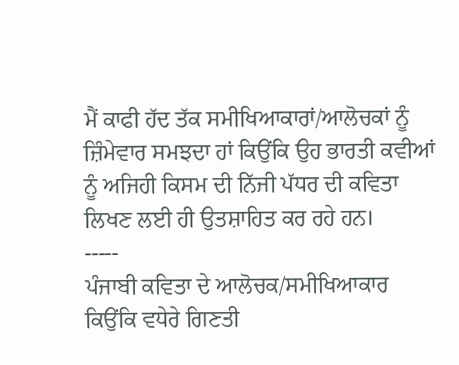ਮੈਂ ਕਾਫੀ ਹੱਦ ਤੱਕ ਸਮੀਖਿਆਕਾਰਾਂ/ਆਲੋਚਕਾਂ ਨੂੰ ਜ਼ਿੰਮੇਵਾਰ ਸਮਝਦਾ ਹਾਂ ਕਿਉਂਕਿ ਉਹ ਭਾਰਤੀ ਕਵੀਆਂ ਨੂੰ ਅਜਿਹੀ ਕਿਸਮ ਦੀ ਨਿੱਜੀ ਪੱਧਰ ਦੀ ਕਵਿਤਾ ਲਿਖਣ ਲਈ ਹੀ ਉਤਸ਼ਾਹਿਤ ਕਰ ਰਹੇ ਹਨ।
-----
ਪੰਜਾਬੀ ਕਵਿਤਾ ਦੇ ਆਲੋਚਕ/ਸਮੀਖਿਆਕਾਰ ਕਿਉਂਕਿ ਵਧੇਰੇ ਗਿਣਤੀ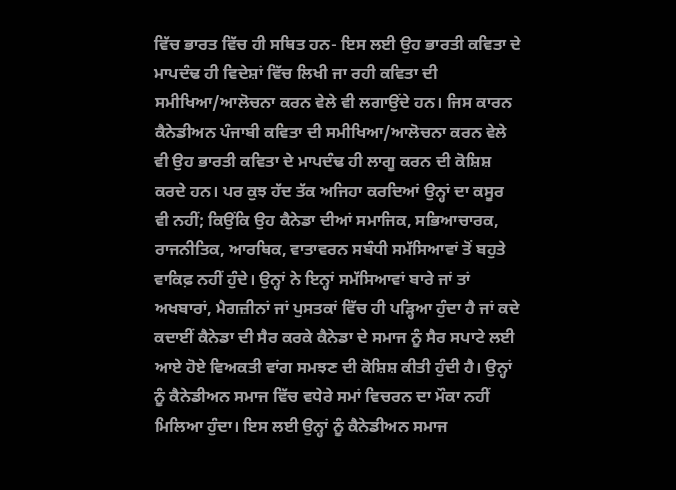ਵਿੱਚ ਭਾਰਤ ਵਿੱਚ ਹੀ ਸਥਿਤ ਹਨ- ਇਸ ਲਈ ਉਹ ਭਾਰਤੀ ਕਵਿਤਾ ਦੇ ਮਾਪਦੰਢ ਹੀ ਵਿਦੇਸ਼ਾਂ ਵਿੱਚ ਲਿਖੀ ਜਾ ਰਹੀ ਕਵਿਤਾ ਦੀ ਸਮੀਖਿਆ/ਆਲੋਚਨਾ ਕਰਨ ਵੇਲੇ ਵੀ ਲਗਾਉਂਦੇ ਹਨ। ਜਿਸ ਕਾਰਨ ਕੈਨੇਡੀਅਨ ਪੰਜਾਬੀ ਕਵਿਤਾ ਦੀ ਸਮੀਖਿਆ/ਆਲੋਚਨਾ ਕਰਨ ਵੇਲੇ ਵੀ ਉਹ ਭਾਰਤੀ ਕਵਿਤਾ ਦੇ ਮਾਪਦੰਢ ਹੀ ਲਾਗੂ ਕਰਨ ਦੀ ਕੋਸ਼ਿਸ਼ ਕਰਦੇ ਹਨ। ਪਰ ਕੁਝ ਹੱਦ ਤੱਕ ਅਜਿਹਾ ਕਰਦਿਆਂ ਉਨ੍ਹਾਂ ਦਾ ਕਸੂਰ ਵੀ ਨਹੀਂ; ਕਿਉਂਕਿ ਉਹ ਕੈਨੇਡਾ ਦੀਆਂ ਸਮਾਜਿਕ, ਸਭਿਆਚਾਰਕ, ਰਾਜਨੀਤਿਕ, ਆਰਥਿਕ, ਵਾਤਾਵਰਨ ਸਬੰਧੀ ਸਮੱਸਿਆਵਾਂ ਤੋਂ ਬਹੁਤੇ ਵਾਕਿਫ਼ ਨਹੀਂ ਹੁੰਦੇ। ਉਨ੍ਹਾਂ ਨੇ ਇਨ੍ਹਾਂ ਸਮੱਸਿਆਵਾਂ ਬਾਰੇ ਜਾਂ ਤਾਂ ਅਖਬਾਰਾਂ, ਮੈਗਜ਼ੀਨਾਂ ਜਾਂ ਪੁਸਤਕਾਂ ਵਿੱਚ ਹੀ ਪੜ੍ਹਿਆ ਹੁੰਦਾ ਹੈ ਜਾਂ ਕਦੇ ਕਦਾਈਂ ਕੈਨੇਡਾ ਦੀ ਸੈਰ ਕਰਕੇ ਕੈਨੇਡਾ ਦੇ ਸਮਾਜ ਨੂੰ ਸੈਰ ਸਪਾਟੇ ਲਈ ਆਏ ਹੋਏ ਵਿਅਕਤੀ ਵਾਂਗ ਸਮਝਣ ਦੀ ਕੋਸ਼ਿਸ਼ ਕੀਤੀ ਹੁੰਦੀ ਹੈ। ਉਨ੍ਹਾਂ ਨੂੰ ਕੈਨੇਡੀਅਨ ਸਮਾਜ ਵਿੱਚ ਵਧੇਰੇ ਸਮਾਂ ਵਿਚਰਨ ਦਾ ਮੌਕਾ ਨਹੀਂ ਮਿਲਿਆ ਹੁੰਦਾ। ਇਸ ਲਈ ਉਨ੍ਹਾਂ ਨੂੰ ਕੈਨੇਡੀਅਨ ਸਮਾਜ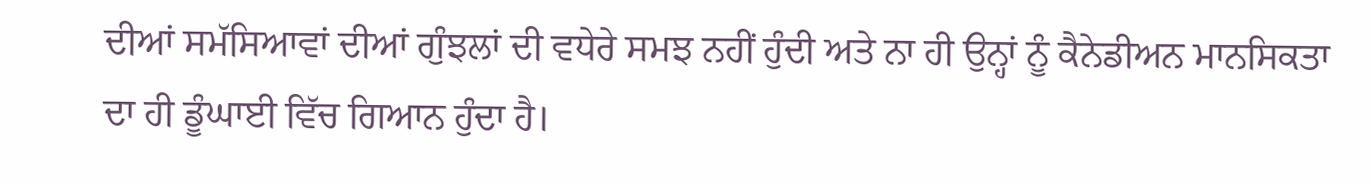ਦੀਆਂ ਸਮੱਸਿਆਵਾਂ ਦੀਆਂ ਗੁੰਝਲਾਂ ਦੀ ਵਧੇਰੇ ਸਮਝ ਨਹੀਂ ਹੁੰਦੀ ਅਤੇ ਨਾ ਹੀ ਉਨ੍ਹਾਂ ਨੂੰ ਕੈਨੇਡੀਅਨ ਮਾਨਸਿਕਤਾ ਦਾ ਹੀ ਡੂੰਘਾਈ ਵਿੱਚ ਗਿਆਨ ਹੁੰਦਾ ਹੈ।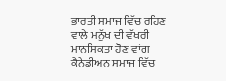ਭਾਰਤੀ ਸਮਾਜ ਵਿੱਚ ਰਹਿਣ ਵਾਲੇ ਮਨੁੱਖ ਦੀ ਵੱਖਰੀ ਮਾਨਸਿਕਤਾ ਹੋਣ ਵਾਂਗ ਕੈਨੇਡੀਅਨ ਸਮਾਜ ਵਿੱਚ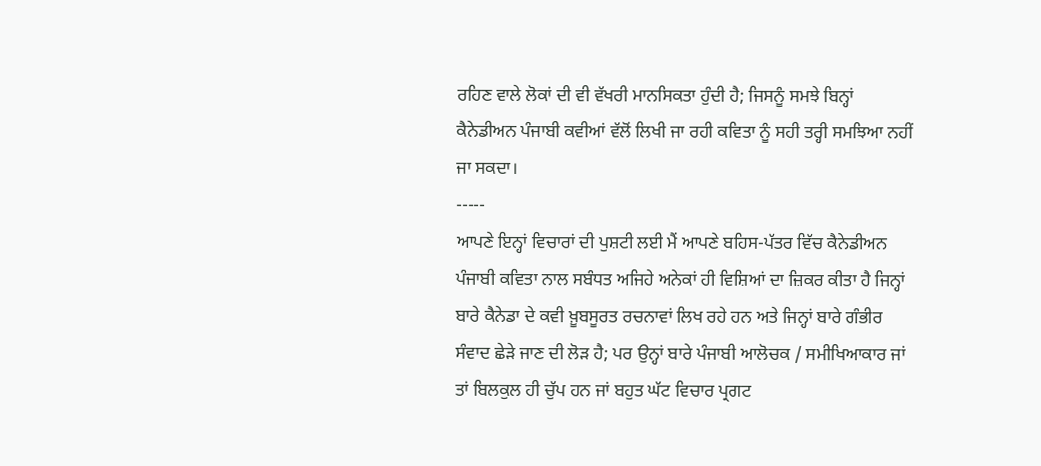ਰਹਿਣ ਵਾਲੇ ਲੋਕਾਂ ਦੀ ਵੀ ਵੱਖਰੀ ਮਾਨਸਿਕਤਾ ਹੁੰਦੀ ਹੈ; ਜਿਸਨੂੰ ਸਮਝੇ ਬਿਨ੍ਹਾਂ ਕੈਨੇਡੀਅਨ ਪੰਜਾਬੀ ਕਵੀਆਂ ਵੱਲੋਂ ਲਿਖੀ ਜਾ ਰਹੀ ਕਵਿਤਾ ਨੂੰ ਸਹੀ ਤਰ੍ਹੀ ਸਮਝਿਆ ਨਹੀਂ ਜਾ ਸਕਦਾ।
-----
ਆਪਣੇ ਇਨ੍ਹਾਂ ਵਿਚਾਰਾਂ ਦੀ ਪੁਸ਼ਟੀ ਲਈ ਮੈਂ ਆਪਣੇ ਬਹਿਸ-ਪੱਤਰ ਵਿੱਚ ਕੈਨੇਡੀਅਨ ਪੰਜਾਬੀ ਕਵਿਤਾ ਨਾਲ ਸਬੰਧਤ ਅਜਿਹੇ ਅਨੇਕਾਂ ਹੀ ਵਿਸ਼ਿਆਂ ਦਾ ਜ਼ਿਕਰ ਕੀਤਾ ਹੈ ਜਿਨ੍ਹਾਂ ਬਾਰੇ ਕੈਨੇਡਾ ਦੇ ਕਵੀ ਖ਼ੂਬਸੂਰਤ ਰਚਨਾਵਾਂ ਲਿਖ ਰਹੇ ਹਨ ਅਤੇ ਜਿਨ੍ਹਾਂ ਬਾਰੇ ਗੰਭੀਰ ਸੰਵਾਦ ਛੇੜੇ ਜਾਣ ਦੀ ਲੋੜ ਹੈ; ਪਰ ਉਨ੍ਹਾਂ ਬਾਰੇ ਪੰਜਾਬੀ ਆਲੋਚਕ / ਸਮੀਖਿਆਕਾਰ ਜਾਂ ਤਾਂ ਬਿਲਕੁਲ ਹੀ ਚੁੱਪ ਹਨ ਜਾਂ ਬਹੁਤ ਘੱਟ ਵਿਚਾਰ ਪ੍ਰਗਟ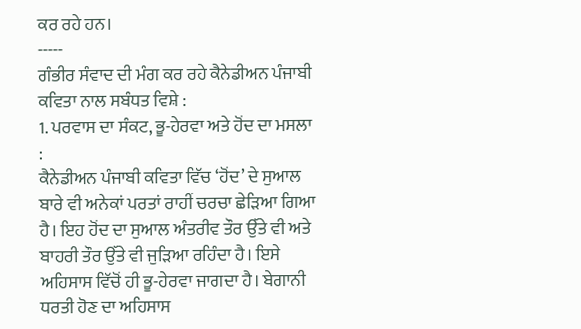ਕਰ ਰਹੇ ਹਨ।
-----
ਗੰਭੀਰ ਸੰਵਾਦ ਦੀ ਮੰਗ ਕਰ ਰਹੇ ਕੈਨੇਡੀਅਨ ਪੰਜਾਬੀ ਕਵਿਤਾ ਨਾਲ ਸਬੰਧਤ ਵਿਸ਼ੇ :
1. ਪਰਵਾਸ ਦਾ ਸੰਕਟ, ਭੂ-ਹੇਰਵਾ ਅਤੇ ਹੋਂਦ ਦਾ ਮਸਲਾ :
ਕੈਨੇਡੀਅਨ ਪੰਜਾਬੀ ਕਵਿਤਾ ਵਿੱਚ ‘ਹੋਂਦ’ ਦੇ ਸੁਆਲ ਬਾਰੇ ਵੀ ਅਨੇਕਾਂ ਪਰਤਾਂ ਰਾਹੀਂ ਚਰਚਾ ਛੇੜਿਆ ਗਿਆ ਹੈ। ਇਹ ਹੋਂਦ ਦਾ ਸੁਆਲ ਅੰਤਰੀਵ ਤੌਰ ਉੱਤੇ ਵੀ ਅਤੇ ਬਾਹਰੀ ਤੌਰ ਉੱਤੇ ਵੀ ਜੁੜਿਆ ਰਹਿੰਦਾ ਹੈ। ਇਸੇ ਅਹਿਸਾਸ ਵਿੱਚੋਂ ਹੀ ਭੂ-ਹੇਰਵਾ ਜਾਗਦਾ ਹੈ। ਬੇਗਾਨੀ ਧਰਤੀ ਹੋਣ ਦਾ ਅਹਿਸਾਸ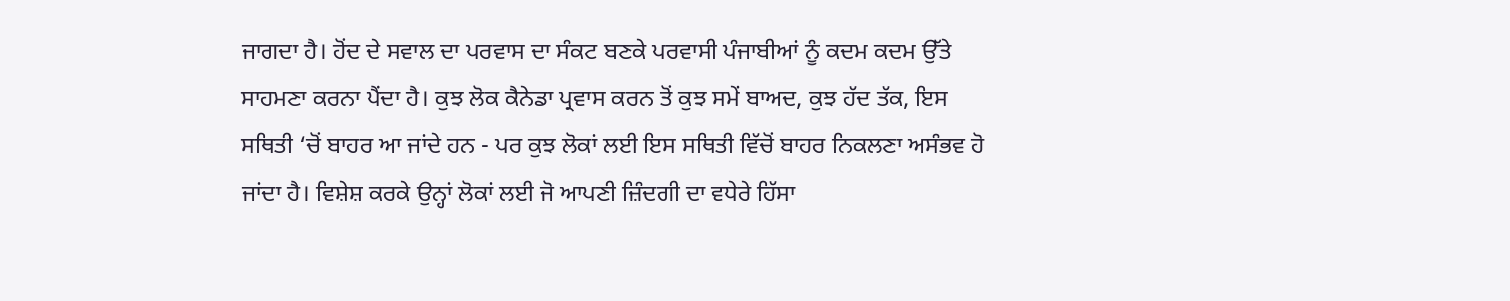ਜਾਗਦਾ ਹੈ। ਹੋਂਦ ਦੇ ਸਵਾਲ ਦਾ ਪਰਵਾਸ ਦਾ ਸੰਕਟ ਬਣਕੇ ਪਰਵਾਸੀ ਪੰਜਾਬੀਆਂ ਨੂੰ ਕਦਮ ਕਦਮ ਉੱਤੇ ਸਾਹਮਣਾ ਕਰਨਾ ਪੈਂਦਾ ਹੈ। ਕੁਝ ਲੋਕ ਕੈਨੇਡਾ ਪ੍ਰਵਾਸ ਕਰਨ ਤੋਂ ਕੁਝ ਸਮੇਂ ਬਾਅਦ, ਕੁਝ ਹੱਦ ਤੱਕ, ਇਸ ਸਥਿਤੀ ‘ਚੋਂ ਬਾਹਰ ਆ ਜਾਂਦੇ ਹਨ - ਪਰ ਕੁਝ ਲੋਕਾਂ ਲਈ ਇਸ ਸਥਿਤੀ ਵਿੱਚੋਂ ਬਾਹਰ ਨਿਕਲਣਾ ਅਸੰਭਵ ਹੋ ਜਾਂਦਾ ਹੈ। ਵਿਸ਼ੇਸ਼ ਕਰਕੇ ਉਨ੍ਹਾਂ ਲੋਕਾਂ ਲਈ ਜੋ ਆਪਣੀ ਜ਼ਿੰਦਗੀ ਦਾ ਵਧੇਰੇ ਹਿੱਸਾ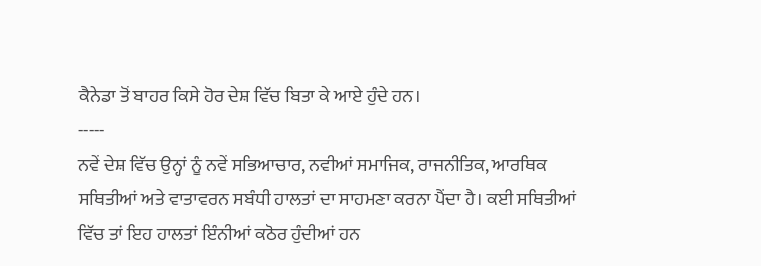ਕੈਨੇਡਾ ਤੋਂ ਬਾਹਰ ਕਿਸੇ ਹੋਰ ਦੇਸ਼ ਵਿੱਚ ਬਿਤਾ ਕੇ ਆਏ ਹੁੰਦੇ ਹਨ।
-----
ਨਵੇਂ ਦੇਸ਼ ਵਿੱਚ ਉਨ੍ਹਾਂ ਨੂੰ ਨਵੇਂ ਸਭਿਆਚਾਰ, ਨਵੀਆਂ ਸਮਾਜਿਕ, ਰਾਜਨੀਤਿਕ, ਆਰਥਿਕ ਸਥਿਤੀਆਂ ਅਤੇ ਵਾਤਾਵਰਨ ਸਬੰਧੀ ਹਾਲਤਾਂ ਦਾ ਸਾਹਮਣਾ ਕਰਨਾ ਪੈਂਦਾ ਹੈ। ਕਈ ਸਥਿਤੀਆਂ ਵਿੱਚ ਤਾਂ ਇਹ ਹਾਲਤਾਂ ਇੰਨੀਆਂ ਕਠੋਰ ਹੁੰਦੀਆਂ ਹਨ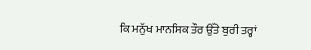ਕਿ ਮਨੁੱਖ ਮਾਨਸਿਕ ਤੌਰ ਉੱਤੇ ਬੁਰੀ ਤਰ੍ਹਾਂ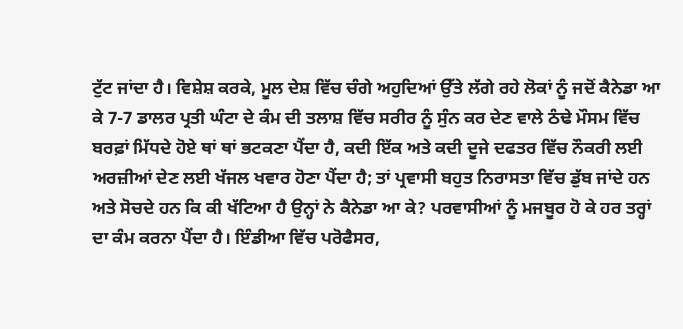ਟੁੱਟ ਜਾਂਦਾ ਹੈ। ਵਿਸ਼ੇਸ਼ ਕਰਕੇ, ਮੂਲ ਦੇਸ਼ ਵਿੱਚ ਚੰਗੇ ਅਹੁਦਿਆਂ ਉੱਤੇ ਲੱਗੇ ਰਹੇ ਲੋਕਾਂ ਨੂੰ ਜਦੋਂ ਕੈਨੇਡਾ ਆ ਕੇ 7-7 ਡਾਲਰ ਪ੍ਰਤੀ ਘੰਟਾ ਦੇ ਕੰਮ ਦੀ ਤਲਾਸ਼ ਵਿੱਚ ਸਰੀਰ ਨੂੰ ਸੁੰਨ ਕਰ ਦੇਣ ਵਾਲੇ ਠੰਢੇ ਮੌਸਮ ਵਿੱਚ ਬਰਫ਼ਾਂ ਮਿੱਧਦੇ ਹੋਏ ਥਾਂ ਥਾਂ ਭਟਕਣਾ ਪੈਂਦਾ ਹੈ, ਕਦੀ ਇੱਕ ਅਤੇ ਕਦੀ ਦੂਜੇ ਦਫਤਰ ਵਿੱਚ ਨੌਕਰੀ ਲਈ ਅਰਜ਼ੀਆਂ ਦੇਣ ਲਈ ਖੱਜਲ ਖਵਾਰ ਹੋਣਾ ਪੈਂਦਾ ਹੈ; ਤਾਂ ਪ੍ਰਵਾਸੀ ਬਹੁਤ ਨਿਰਾਸਤਾ ਵਿੱਚ ਡੁੱਬ ਜਾਂਦੇ ਹਨ ਅਤੇ ਸੋਚਦੇ ਹਨ ਕਿ ਕੀ ਖੱਟਿਆ ਹੈ ਉਨ੍ਹਾਂ ਨੇ ਕੈਨੇਡਾ ਆ ਕੇ? ਪਰਵਾਸੀਆਂ ਨੂੰ ਮਜਬੂਰ ਹੋ ਕੇ ਹਰ ਤਰ੍ਹਾਂ ਦਾ ਕੰਮ ਕਰਨਾ ਪੈਂਦਾ ਹੈ। ਇੰਡੀਆ ਵਿੱਚ ਪਰੋਫੈਸਰ,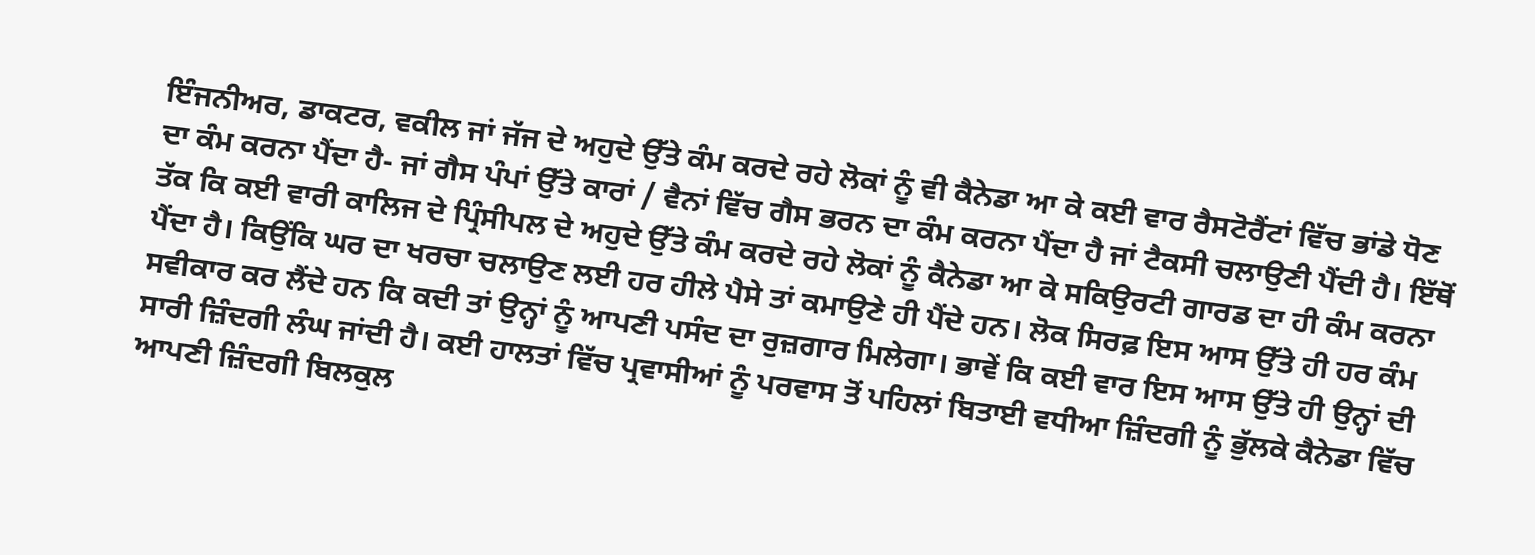ਇੰਜਨੀਅਰ, ਡਾਕਟਰ, ਵਕੀਲ ਜਾਂ ਜੱਜ ਦੇ ਅਹੁਦੇ ਉੱਤੇ ਕੰਮ ਕਰਦੇ ਰਹੇ ਲੋਕਾਂ ਨੂੰ ਵੀ ਕੈਨੇਡਾ ਆ ਕੇ ਕਈ ਵਾਰ ਰੈਸਟੋਰੈਂਟਾਂ ਵਿੱਚ ਭਾਂਡੇ ਧੋਣ ਦਾ ਕੰਮ ਕਰਨਾ ਪੈਂਦਾ ਹੈ- ਜਾਂ ਗੈਸ ਪੰਪਾਂ ਉੱਤੇ ਕਾਰਾਂ / ਵੈਨਾਂ ਵਿੱਚ ਗੈਸ ਭਰਨ ਦਾ ਕੰਮ ਕਰਨਾ ਪੈਂਦਾ ਹੈ ਜਾਂ ਟੈਕਸੀ ਚਲਾਉਣੀ ਪੈਂਦੀ ਹੈ। ਇੱਥੋਂ ਤੱਕ ਕਿ ਕਈ ਵਾਰੀ ਕਾਲਿਜ ਦੇ ਪ੍ਰਿੰਸੀਪਲ ਦੇ ਅਹੁਦੇ ਉੱਤੇ ਕੰਮ ਕਰਦੇ ਰਹੇ ਲੋਕਾਂ ਨੂੰ ਕੈਨੇਡਾ ਆ ਕੇ ਸਕਿਉਰਟੀ ਗਾਰਡ ਦਾ ਹੀ ਕੰਮ ਕਰਨਾ ਪੈਂਦਾ ਹੈ। ਕਿਉਂਕਿ ਘਰ ਦਾ ਖਰਚਾ ਚਲਾਉਣ ਲਈ ਹਰ ਹੀਲੇ ਪੈਸੇ ਤਾਂ ਕਮਾਉਣੇ ਹੀ ਪੈਂਦੇ ਹਨ। ਲੋਕ ਸਿਰਫ਼ ਇਸ ਆਸ ਉੱਤੇ ਹੀ ਹਰ ਕੰਮ ਸਵੀਕਾਰ ਕਰ ਲੈਂਦੇ ਹਨ ਕਿ ਕਦੀ ਤਾਂ ਉਨ੍ਹਾਂ ਨੂੰ ਆਪਣੀ ਪਸੰਦ ਦਾ ਰੁਜ਼ਗਾਰ ਮਿਲੇਗਾ। ਭਾਵੇਂ ਕਿ ਕਈ ਵਾਰ ਇਸ ਆਸ ਉੱਤੇ ਹੀ ਉਨ੍ਹਾਂ ਦੀ ਸਾਰੀ ਜ਼ਿੰਦਗੀ ਲੰਘ ਜਾਂਦੀ ਹੈ। ਕਈ ਹਾਲਤਾਂ ਵਿੱਚ ਪ੍ਰਵਾਸੀਆਂ ਨੂੰ ਪਰਵਾਸ ਤੋਂ ਪਹਿਲਾਂ ਬਿਤਾਈ ਵਧੀਆ ਜ਼ਿੰਦਗੀ ਨੂੰ ਭੁੱਲਕੇ ਕੈਨੇਡਾ ਵਿੱਚ ਆਪਣੀ ਜ਼ਿੰਦਗੀ ਬਿਲਕੁਲ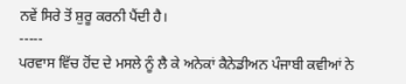ਨਵੇਂ ਸਿਰੇ ਤੋਂ ਸ਼ੁਰੂ ਕਰਨੀ ਪੈਂਦੀ ਹੈ।
-----
ਪਰਵਾਸ ਵਿੱਚ ਹੋਂਦ ਦੇ ਮਸਲੇ ਨੂੰ ਲੈ ਕੇ ਅਨੇਕਾਂ ਕੈਨੇਡੀਅਨ ਪੰਜਾਬੀ ਕਵੀਆਂ ਨੇ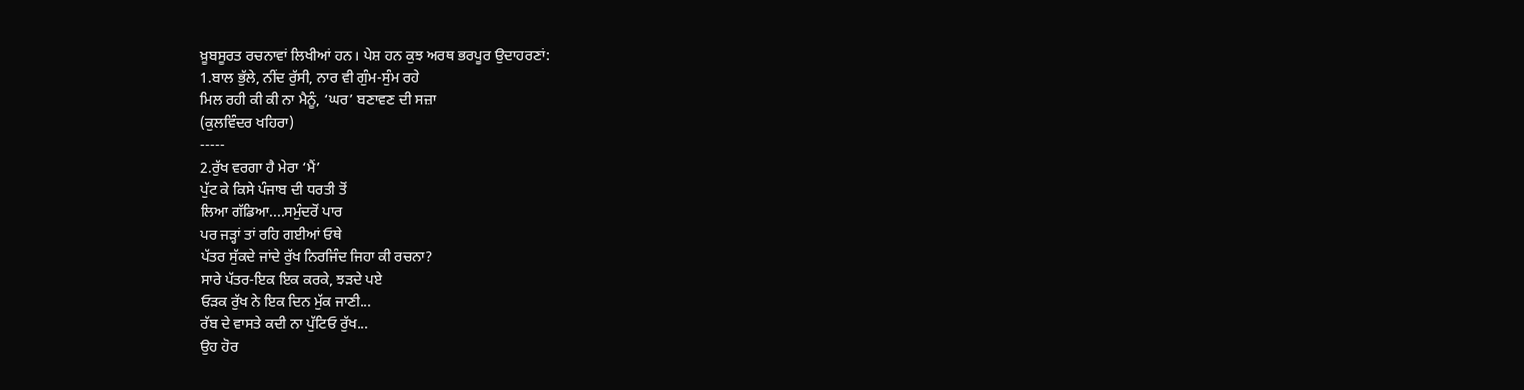ਖ਼ੂਬਸੂਰਤ ਰਚਨਾਵਾਂ ਲਿਖੀਆਂ ਹਨ। ਪੇਸ਼ ਹਨ ਕੁਝ ਅਰਥ ਭਰਪੂਰ ਉਦਾਹਰਣਾਂ:
1.ਬਾਲ ਭੁੱਲੇ, ਨੀਂਦ ਰੁੱਸੀ, ਨਾਰ ਵੀ ਗੁੰਮ-ਸੁੰਮ ਰਹੇ
ਮਿਲ ਰਹੀ ਕੀ ਕੀ ਨਾ ਮੈਨੂੰ, ‘ਘਰ’ ਬਣਾਵਣ ਦੀ ਸਜ਼ਾ
(ਕੁਲਵਿੰਦਰ ਖਹਿਰਾ)
-----
2.ਰੁੱਖ ਵਰਗਾ ਹੈ ਮੇਰਾ ‘ਮੈਂ’
ਪੁੱਟ ਕੇ ਕਿਸੇ ਪੰਜਾਬ ਦੀ ਧਰਤੀ ਤੋਂ
ਲਿਆ ਗੱਡਿਆ....ਸਮੁੰਦਰੋਂ ਪਾਰ
ਪਰ ਜੜ੍ਹਾਂ ਤਾਂ ਰਹਿ ਗਈਆਂ ਓਥੇ
ਪੱਤਰ ਸੁੱਕਦੇ ਜਾਂਦੇ ਰੁੱਖ ਨਿਰਜਿੰਦ ਜਿਹਾ ਕੀ ਰਚਨਾ?
ਸਾਰੇ ਪੱਤਰ-ਇਕ ਇਕ ਕਰਕੇ, ਝੜਦੇ ਪਏ
ਓੜਕ ਰੁੱਖ ਨੇ ਇਕ ਦਿਨ ਮੁੱਕ ਜਾਣੀ...
ਰੱਬ ਦੇ ਵਾਸਤੇ ਕਦੀ ਨਾ ਪੁੱਟਿਓ ਰੁੱਖ...
ਉਹ ਹੋਰ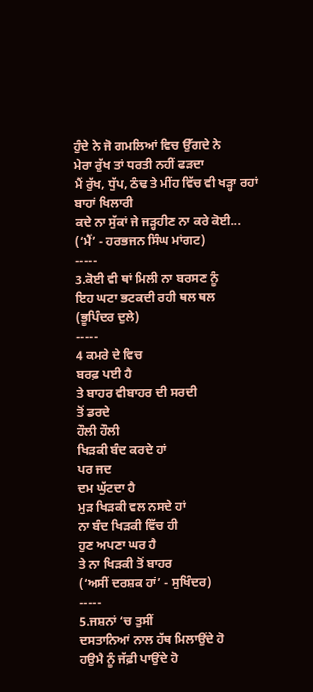ਹੁੰਦੇ ਨੇ ਜੋ ਗਮਲਿਆਂ ਵਿਚ ਉੱਗਦੇ ਨੇ
ਮੇਰਾ ਰੁੱਖ ਤਾਂ ਧਰਤੀ ਨਹੀਂ ਫੜਦਾ
ਮੈਂ ਰੁੱਖ, ਧੁੱਪ, ਠੰਢ ਤੇ ਮੀਂਹ ਵਿੱਚ ਵੀ ਖੜ੍ਹਾ ਰਹਾਂ ਬਾਹਾਂ ਖਿਲਾਰੀ
ਕਦੇ ਨਾ ਸੁੱਕਾਂ ਜੇ ਜੜ੍ਹਹੀਣ ਨਾ ਕਰੇ ਕੋਈ...
(‘ਮੈਂ’ - ਹਰਭਜਨ ਸਿੰਘ ਮਾਂਗਟ)
-----
3.ਕੋਈ ਵੀ ਥਾਂ ਮਿਲੀ ਨਾ ਬਰਸਣ ਨੂੰ
ਇਹ ਘਟਾ ਭਟਕਦੀ ਰਹੀ ਥਲ ਥਲ
(ਭੂਪਿੰਦਰ ਦੁਲੇ)
-----
4 ਕਮਰੇ ਦੇ ਵਿਚ
ਬਰਫ਼ ਪਈ ਹੈ
ਤੇ ਬਾਹਰ ਵੀਬਾਹਰ ਦੀ ਸਰਦੀ
ਤੋਂ ਡਰਦੇ
ਹੌਲੀ ਹੌਲੀ
ਖਿੜਕੀ ਬੰਦ ਕਰਦੇ ਹਾਂ
ਪਰ ਜਦ
ਦਮ ਘੁੱਟਦਾ ਹੈ
ਮੁੜ ਖਿੜਕੀ ਵਲ ਨਸਦੇ ਹਾਂ
ਨਾ ਬੰਦ ਖਿੜਕੀ ਵਿੱਚ ਹੀ
ਹੁਣ ਅਪਣਾ ਘਰ ਹੈ
ਤੇ ਨਾ ਖਿੜਕੀ ਤੋਂ ਬਾਹਰ
(‘ਅਸੀਂ ਦਰਸ਼ਕ ਹਾਂ’ - ਸੁਖਿੰਦਰ)
-----
5.ਜਸ਼ਨਾਂ ‘ਚ ਤੁਸੀਂ
ਦਸਤਾਨਿਆਂ ਨਾਲ ਹੱਥ ਮਿਲਾਉਂਦੇ ਹੋ
ਹਉਮੈ ਨੂੰ ਜੱਫ਼ੀ ਪਾਉਂਦੇ ਹੋ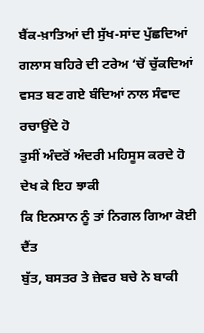ਬੈਂਕ-ਖ਼ਾਤਿਆਂ ਦੀ ਸੁੱਖ-ਸਾਂਦ ਪੁੱਛਦਿਆਂ
ਗਲਾਸ ਬਹਿਰੇ ਦੀ ਟਰੇਅ ‘ਚੋਂ ਚੁੱਕਦਿਆਂ
ਵਸਤ ਬਣ ਗਏ ਬੰਦਿਆਂ ਨਾਲ ਸੰਵਾਦ ਰਚਾਉਂਦੇ ਹੋ
ਤੁਸੀਂ ਅੰਦਰੋਂ ਅੰਦਰੀ ਮਹਿਸੂਸ ਕਰਦੇ ਹੋ
ਦੇਖ ਕੇ ਇਹ ਝਾਕੀ
ਕਿ ਇਨਸਾਨ ਨੂੰ ਤਾਂ ਨਿਗਲ ਗਿਆ ਕੋਈ ਦੈਂਤ
ਬੁੱਤ, ਬਸਤਰ ਤੇ ਜ਼ੇਵਰ ਬਚੇ ਨੇ ਬਾਕੀ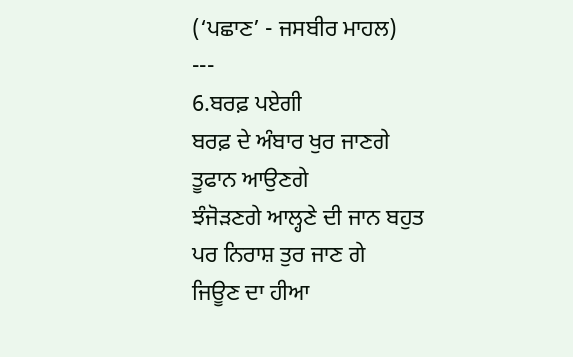(‘ਪਛਾਣ’ - ਜਸਬੀਰ ਮਾਹਲ)
---
6.ਬਰਫ਼ ਪਏਗੀ
ਬਰਫ਼ ਦੇ ਅੰਬਾਰ ਖੁਰ ਜਾਣਗੇ
ਤੂਫਾਨ ਆਉਣਗੇ
ਝੰਜੋੜਣਗੇ ਆਲ੍ਹਣੇ ਦੀ ਜਾਨ ਬਹੁਤ
ਪਰ ਨਿਰਾਸ਼ ਤੁਰ ਜਾਣ ਗੇ
ਜਿਊਣ ਦਾ ਹੀਆ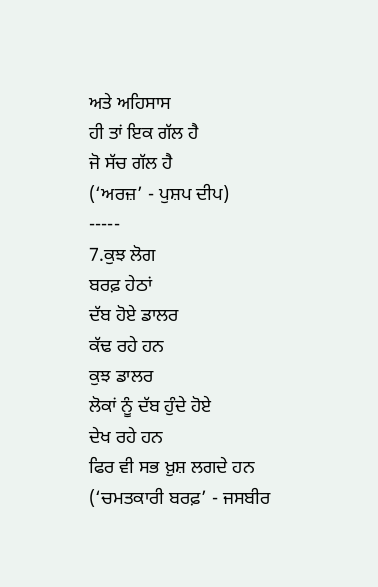ਅਤੇ ਅਹਿਸਾਸ
ਹੀ ਤਾਂ ਇਕ ਗੱਲ ਹੈ
ਜੋ ਸੱਚ ਗੱਲ ਹੈ
(‘ਅਰਜ਼’ - ਪੁਸ਼ਪ ਦੀਪ)
-----
7.ਕੁਝ ਲੋਗ
ਬਰਫ਼ ਹੇਠਾਂ
ਦੱਬ ਹੋਏ ਡਾਲਰ
ਕੱਢ ਰਹੇ ਹਨ
ਕੁਝ ਡਾਲਰ
ਲੋਕਾਂ ਨੂੰ ਦੱਬ ਹੁੰਦੇ ਹੋਏ
ਦੇਖ ਰਹੇ ਹਨ
ਫਿਰ ਵੀ ਸਭ ਖ਼ੁਸ਼ ਲਗਦੇ ਹਨ
(‘ਚਮਤਕਾਰੀ ਬਰਫ਼’ - ਜਸਬੀਰ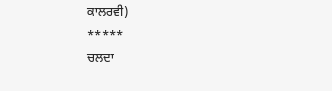ਕਾਲਰਵੀ)
*****
ਚਲਦਾ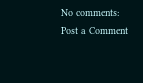No comments:
Post a Comment